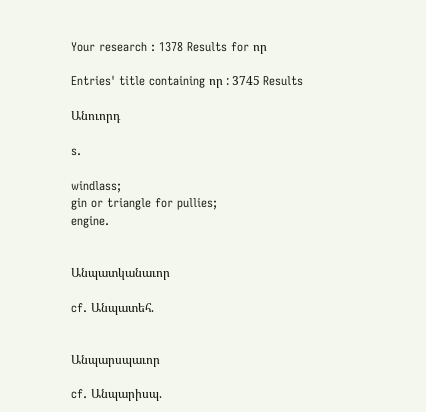Your research : 1378 Results for որ

Entries' title containing որ : 3745 Results

Անուորդ

s.

windlass;
gin or triangle for pullies;
engine.


Անպատկանաւոր

cf. Անպատեհ.


Անպարսպաւոր

cf. Անպարիսպ.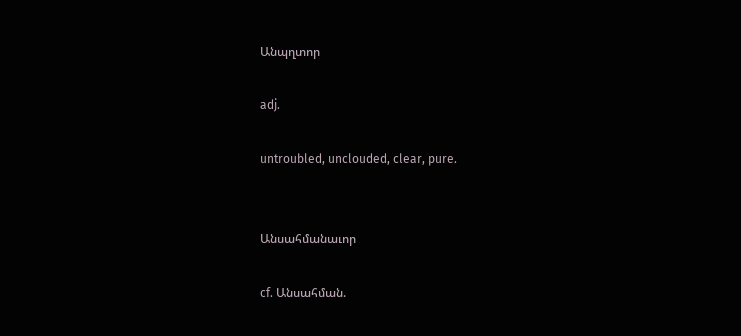Անպղտոր

adj.

untroubled, unclouded, clear, pure.


Անսահմանաւոր

cf. Անսահման.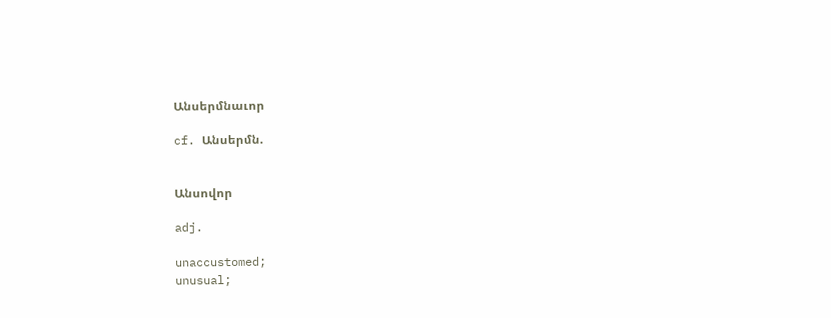Անսերմնաւոր

cf. Անսերմն.


Անսովոր

adj.

unaccustomed;
unusual;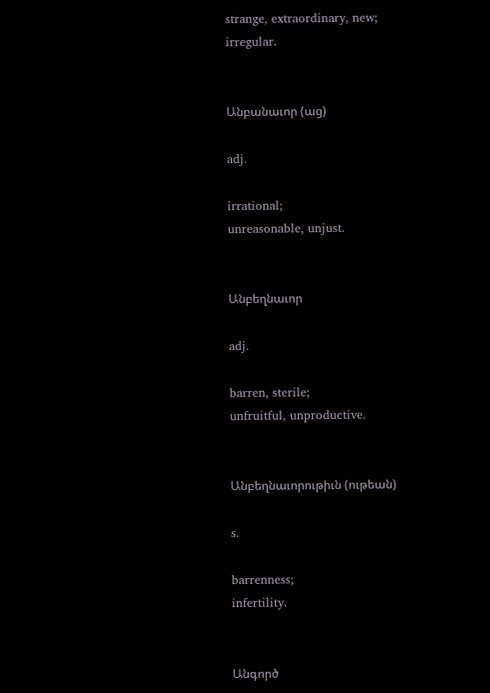strange, extraordinary, new;
irregular.


Անբանաւոր (աց)

adj.

irrational;
unreasonable, unjust.


Անբեղնաւոր

adj.

barren, sterile;
unfruitful, unproductive.


Անբեղնաւորութիւն (ութեան)

s.

barrenness;
infertility.


Անգործ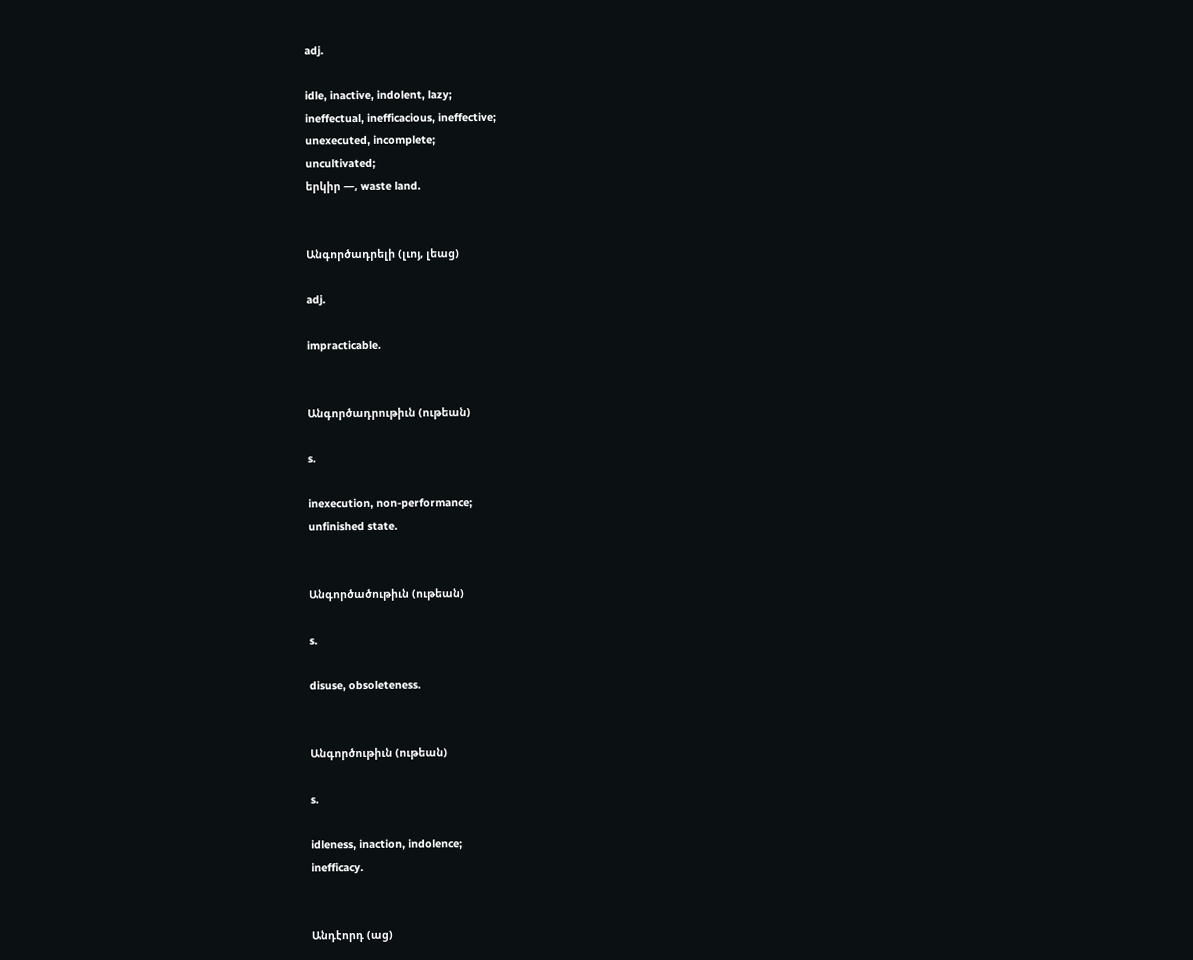adj.

idle, inactive, indolent, lazy;
ineffectual, inefficacious, ineffective;
unexecuted, incomplete;
uncultivated;
երկիր —, waste land.


Անգործադրելի (լւոյ, լեաց)

adj.

impracticable.


Անգործադրութիւն (ութեան)

s.

inexecution, non-performance;
unfinished state.


Անգործածութիւն (ութեան)

s.

disuse, obsoleteness.


Անգործութիւն (ութեան)

s.

idleness, inaction, indolence;
inefficacy.


Անդէորդ (աց)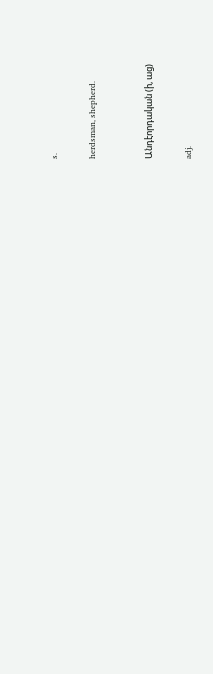s.

herdsman, shepherd.


Անդէորդական (ի, աց)

adj.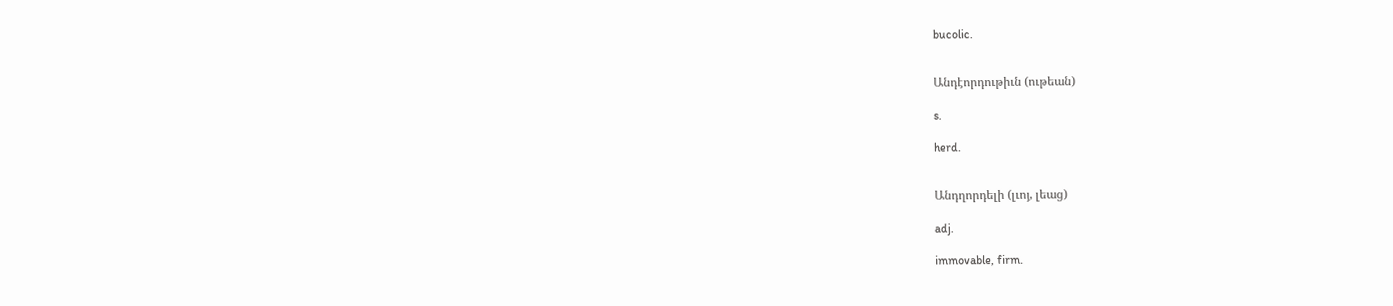bucolic.


Անդէորդութիւն (ութեան)

s.

herd.


Անդղորդելի (լւոյ, լեաց)

adj.

immovable, firm.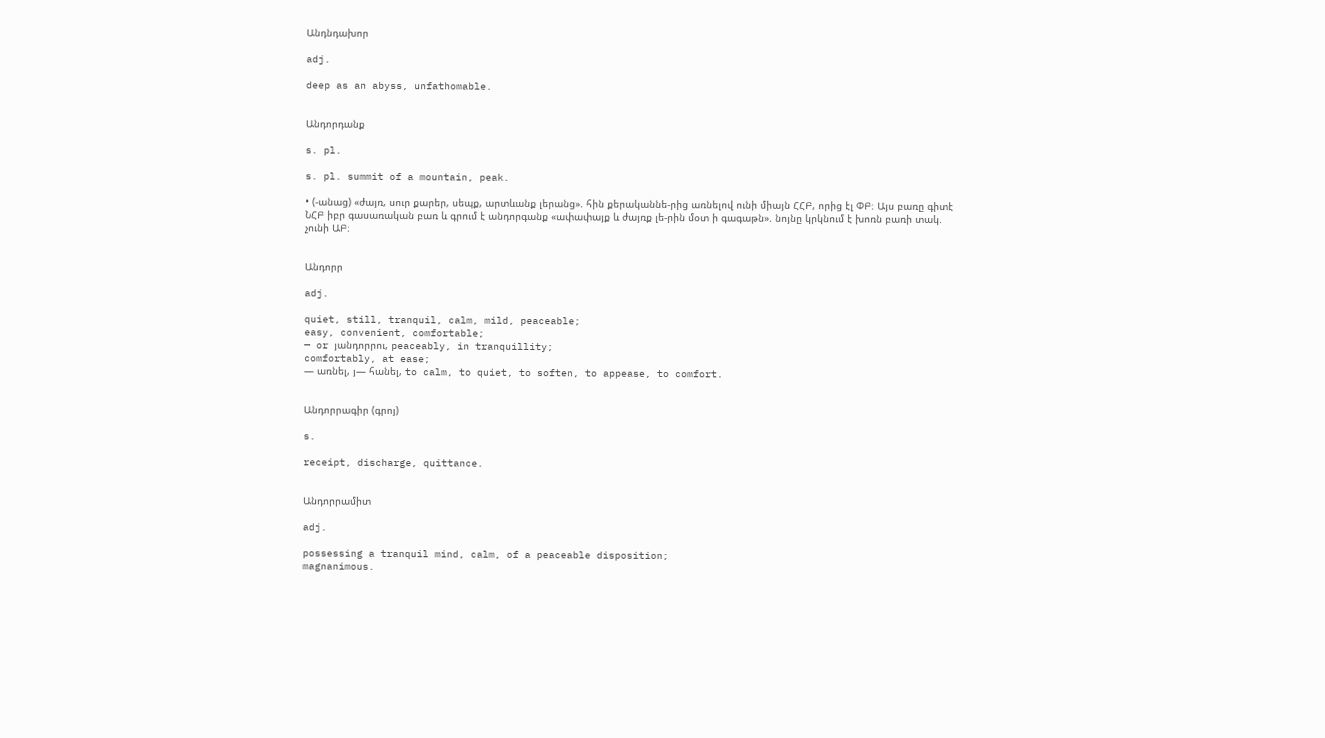Անդնդախոր

adj.

deep as an abyss, unfathomable.


Անդորդանք

s. pl.

s. pl. summit of a mountain, peak.

• (-անաց) «ժայռ, սուր քարեր, սեպք, արտևանք լերանց». հին քերականնե-րից առնելով ունի միայն ՀՀԲ, որից էլ ՓԲ։ Այս բառը գիտէ ՆՀԲ իբր գասառական բառ և գրում է անդորգանք «ափափայք և ժայռք լե-րին մօտ ի գագաթն». նոյնը կրկնում է խոռն բառի տակ. չունի ԱԲ։


Անդորր

adj.

quiet, still, tranquil, calm, mild, peaceable;
easy, convenient, comfortable;
— or յանդորրու, peaceably, in tranquillity;
comfortably, at ease;
— առնել, յ— հանել, to calm, to quiet, to soften, to appease, to comfort.


Անդորրագիր (գրոյ)

s.

receipt, discharge, quittance.


Անդորրամիտ

adj.

possessing a tranquil mind, calm, of a peaceable disposition;
magnanimous.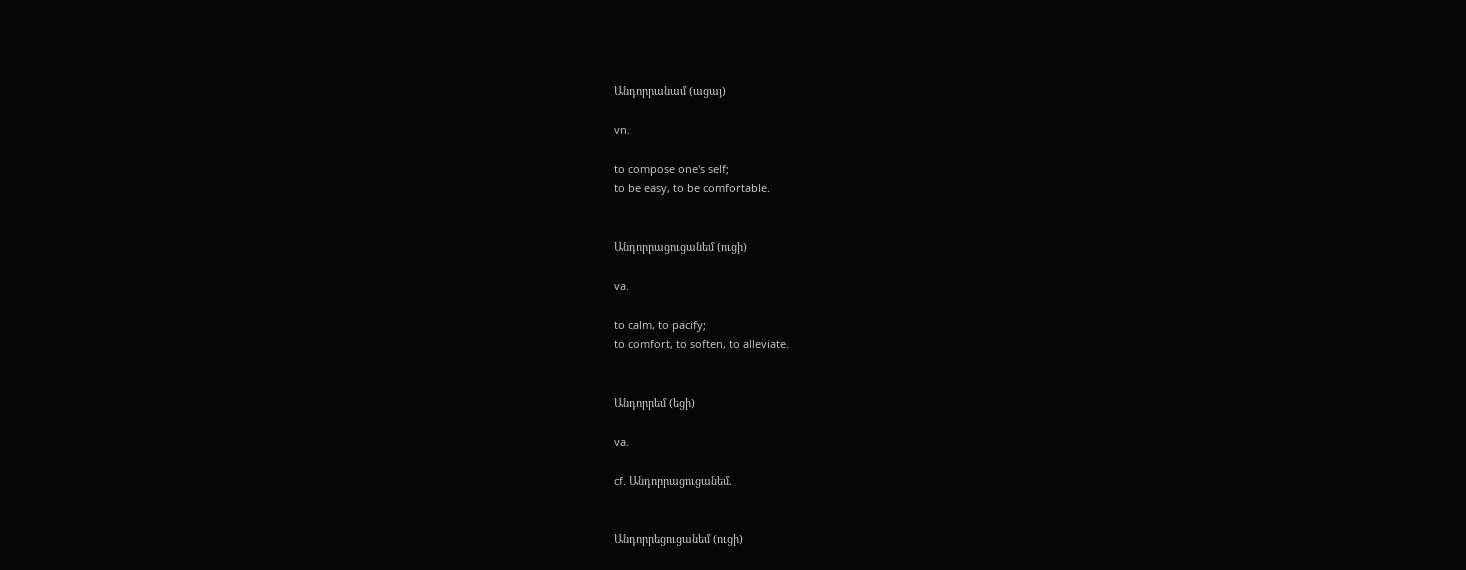Անդորրանամ (ացայ)

vn.

to compose one's self;
to be easy, to be comfortable.


Անդորրացուցանեմ (ուցի)

va.

to calm, to pacify;
to comfort, to soften, to alleviate.


Անդորրեմ (եցի)

va.

cf. Անդորրացուցանեմ.


Անդորրեցուցանեմ (ուցի)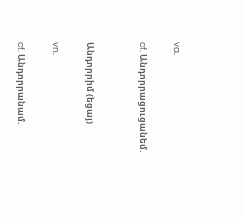va.

cf. Անդորրացուցանեմ.


Անդորրիմ (եցայ)

vn.

cf. Անդորրանամ.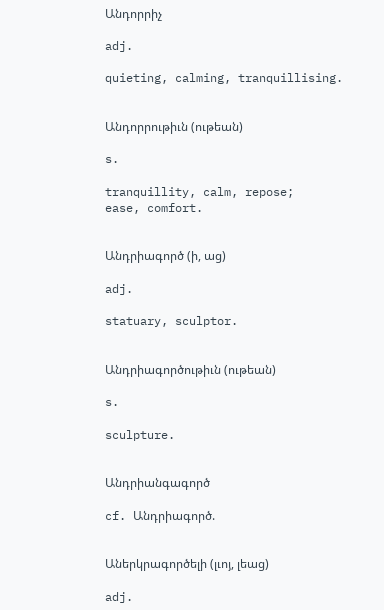Անդորրիչ

adj.

quieting, calming, tranquillising.


Անդորրութիւն (ութեան)

s.

tranquillity, calm, repose;
ease, comfort.


Անդրիագործ (ի, աց)

adj.

statuary, sculptor.


Անդրիագործութիւն (ութեան)

s.

sculpture.


Անդրիանգագործ

cf. Անդրիագործ.


Աներկրագործելի (լւոյ, լեաց)

adj.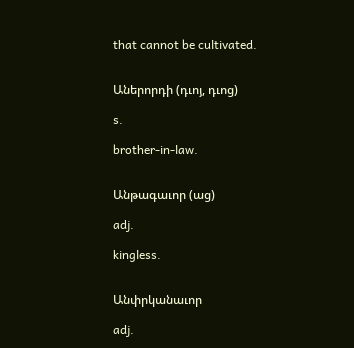that cannot be cultivated.


Աներորդի (դւոյ, դւոց)

s.

brother-in-law.


Անթագաւոր (աց)

adj.

kingless.


Անփրկանաւոր

adj.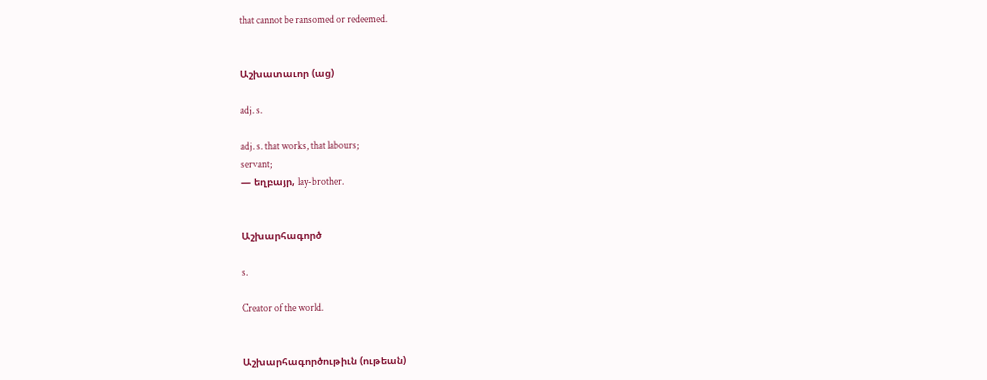that cannot be ransomed or redeemed.


Աշխատաւոր (աց)

adj. s.

adj. s. that works, that labours;
servant;
— եղբայր, lay-brother.


Աշխարհագործ

s.

Creator of the world.


Աշխարհագործութիւն (ութեան)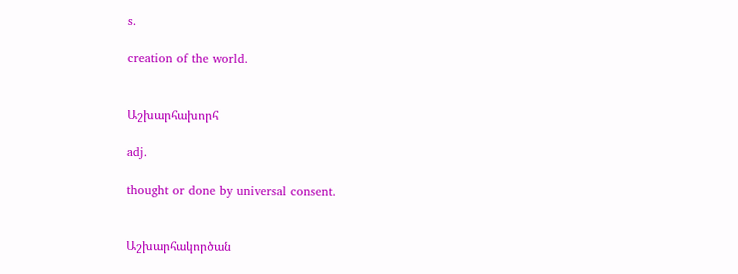s.

creation of the world.


Աշխարհախորհ

adj.

thought or done by universal consent.


Աշխարհակործան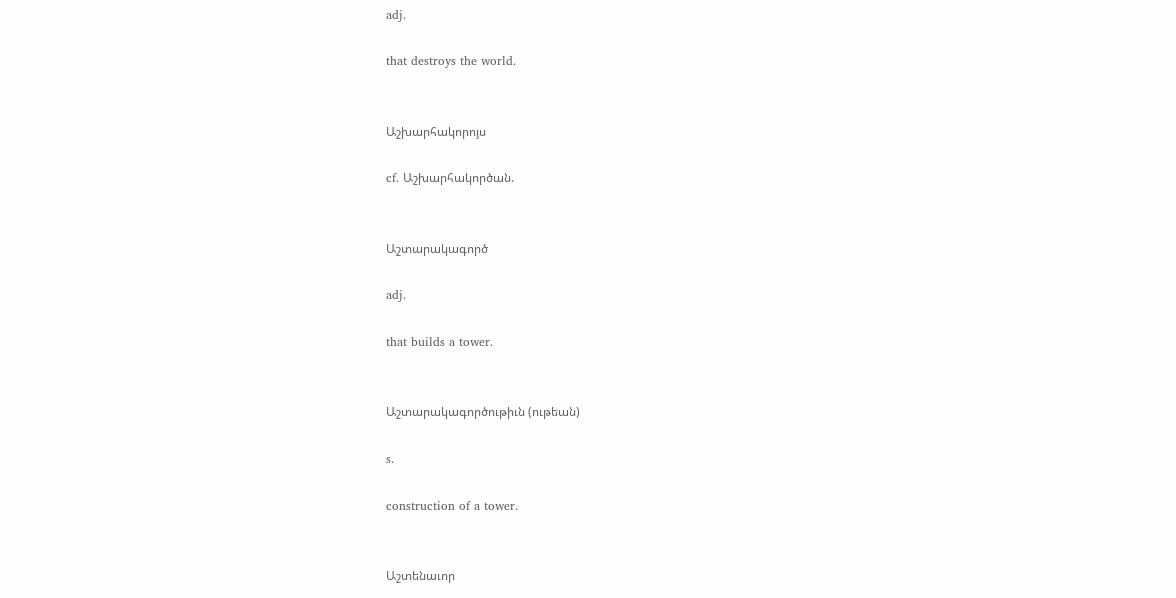adj.

that destroys the world.


Աշխարհակորոյս

cf. Աշխարհակործան.


Աշտարակագործ

adj.

that builds a tower.


Աշտարակագործութիւն (ութեան)

s.

construction of a tower.


Աշտենաւոր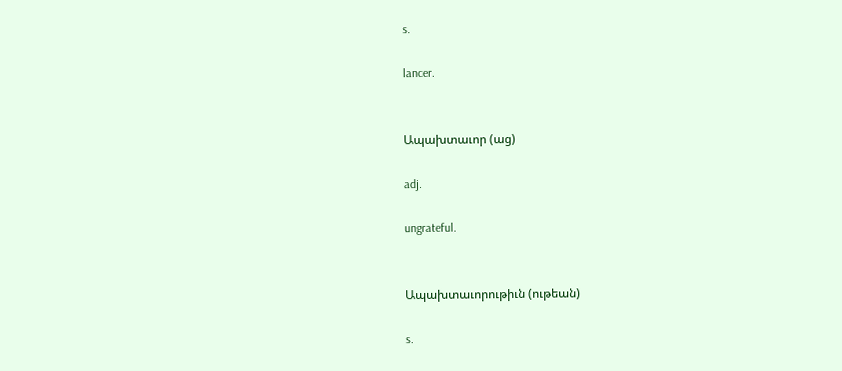s.

lancer.


Ապախտաւոր (աց)

adj.

ungrateful.


Ապախտաւորութիւն (ութեան)

s.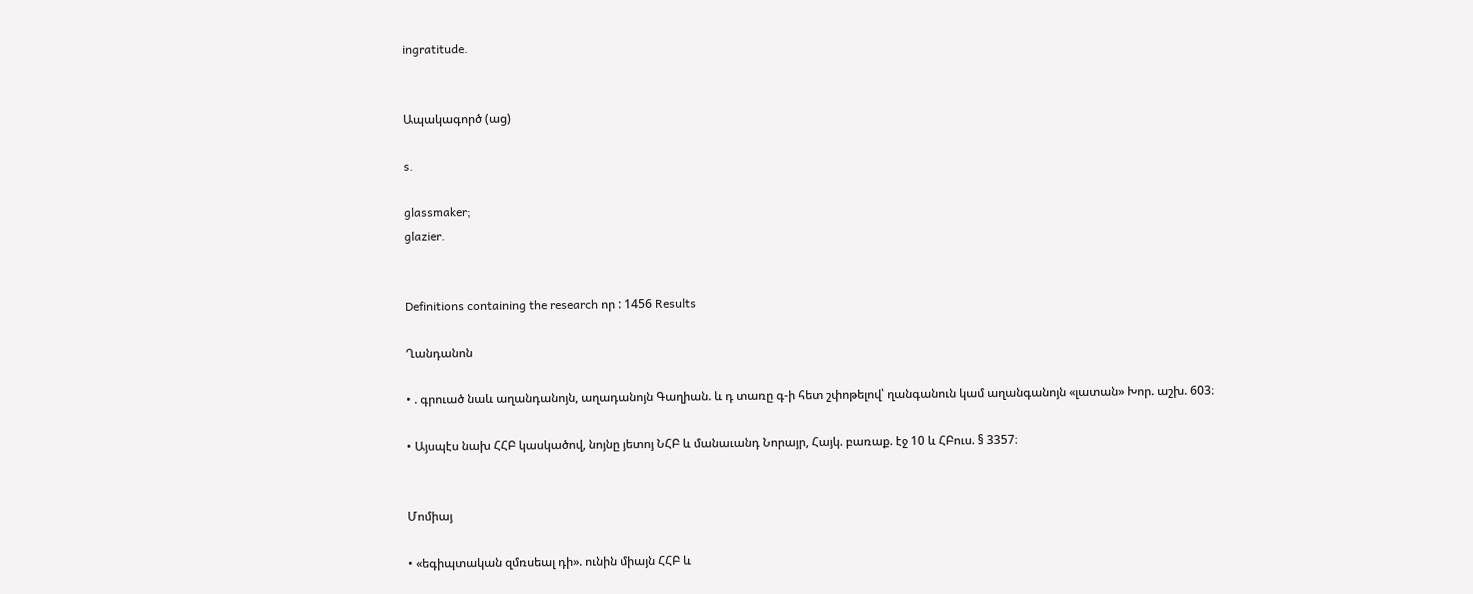ingratitude.


Ապակագործ (աց)

s.

glassmaker;
glazier.


Definitions containing the research որ : 1456 Results

Ղանդանոն

• . գրուած նաև աղանդանոյն, աղադանոյն Գաղիան. և դ տառը գ-ի հետ շփոթելով՝ ղանգանուն կամ աղանգանոյն «լատան» Խոր. աշխ. 603։

• Այսպէս նախ ՀՀԲ կասկածով, նոյնը յետոյ ՆՀԲ և մանաւանդ Նորայր, Հայկ. բառաք. էջ 10 և ՀԲուս. § 3357։


Մոմիայ

• «եգիպտական զմռսեալ դի». ունին միայն ՀՀԲ և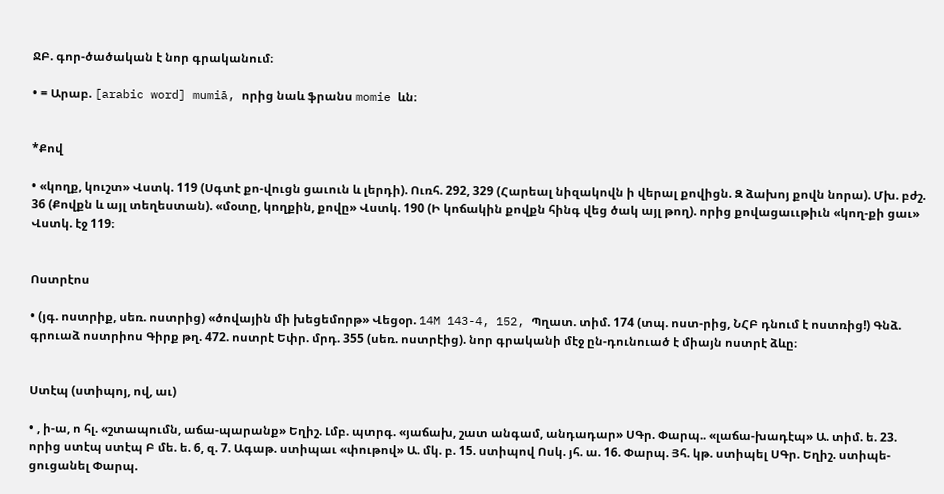ՋԲ. գոր-ծածական է նոր գրականում։

• = Արաբ. [arabic word] mumiā, որից նաև ֆրանս momie ևն։


*Քով

• «կողք, կուշտ» Վստկ. 119 (Սգտէ քո-վուցն ցաւուն և լերդի). Ուռհ. 292, 329 (Հարեալ նիզակովն ի վերալ քովիցն. Զ ձախոյ քովն նորա). Մխ. բժշ. 36 (Քովքն և այլ տեղեստան). «մօտը, կողքին, քովը» Վստկ. 190 (Ի կոճակին քովքն հինգ վեց ծակ այլ թող). որից քովացաււթիւն «կող-քի ցաւ» Վստկ. էջ 119։


Ոստրէոս

• (յգ. ոստրիք, սեռ. ոստրից) «ծովային մի խեցեմորթ» Վեցօր. 14M 143-4, 152, Պղատ. տիմ. 174 (տպ. ոստ-րից, ՆՀԲ դնում է ոստռից!) Գնձ. գրուաձ ոստրիոս Գիրք թղ. 472. ոստրէ Եփր. մրդ. 355 (սեռ. ոստրէից). նոր գրականի մէջ ըն-դունուած է միայն ոստրէ ձևը։


Ստէպ (ստիպոյ, ով, աւ)

• , ի-ա, ո հլ. «շտապումն, աճա-պարանք» Եղիշ. Լմբ. պտրգ. «յաճախ, շատ անգամ, անդադար» ՍԳր. Փարպ.. «լաճա-խադէպ» Ա. տիմ. ե. 23. որից ստէպ ստէպ Բ մե. ե. 6, զ. 7. Ագաթ. ստիպաւ «փութով» Ա. մկ. բ. 15. ստիպով Ոսկ. յհ. ա. 16. Փարպ. Յհ. կթ. ստիպել ՍԳր. Եղիշ. ստիպե-ցուցանել Փարպ.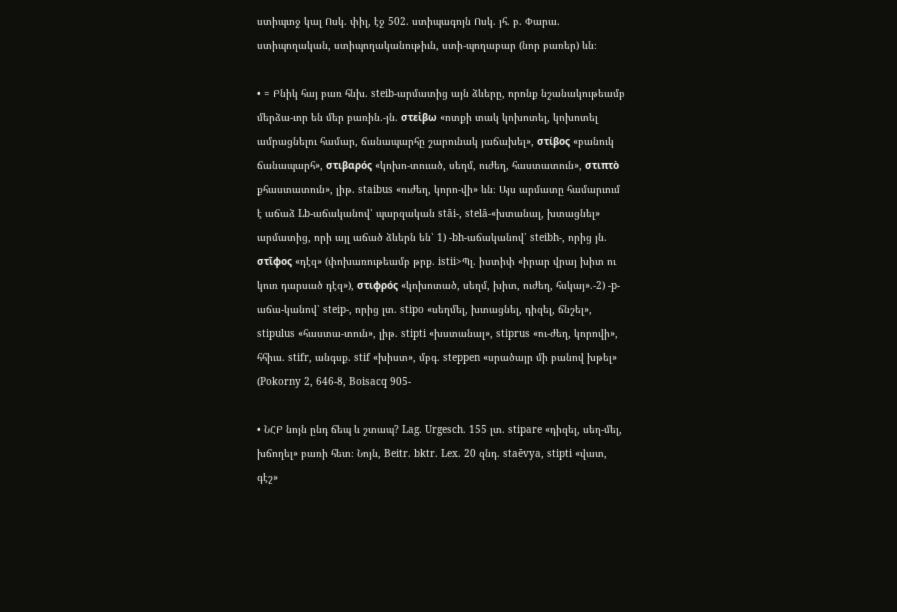ստիպւոջ կալ Ոսկ. փիլ, էջ 502. ստիպագոյն Ոսկ. յհ. բ. Փարա. ստիպողական, ստիպողականութիւն, ստի-պողաբար (նոր բառեր) ևն։

• = Բնիկ հայ բառ հնխ. steib-արմատից այն ձևերը, որոնք նշանակութեամբ մերձա-ւոր են մեր բառին.-յն. στεἰβω «ոտքի տակ կոխոտել, կոխոտել ամրացնելու համար, ճանապարհը շարունակ յաճախել», στίβος «բանուկ ճանապարհ», στιβαρός «կոխո-տուած, սեղմ, ուժեղ, հաստատուն», στιπτὸ քհաստատուն», լիթ. staibus «ուժեղ, կորո-վի» ևն։ Այս արմատը համարւում է աճաձ Lb-աճականով՝ պարզական stāi-, stelā-«խտանալ, խտացնել» արմատից, որի այլ աճած ձևերն են՝ 1) -bh-աճականով՝ steibh-, որից յն. στῖφος «դէզ» (փոխառութեամբ թրք. istii>Պլ. իստիփ «իրար վրայ խիտ ու կուռ դարսած դէզ»), στιφρός «կոխոտած, սեղմ, խիտ, ուժեղ, հսկայ».-2) -p-աճա-կանով՝ steip-, որից լտ. stipo «սեղմել, խտացնել, դիզել, ճնշել», stipulus «հաստա-տուն», լիթ. stipti «խստանալ», stiprus «ու-ժեղ, կորովի», հհիւս. stifr, անգսք. stif «խիստ», մբգ. steppen «սրածայր մի բանով խթել» (Pokorny 2, 646-8, Boisacq 905-

• ՆՀԲ նոյն ընդ ճեպ և շտապ? Lag. Urgesch. 155 լտ. stipare «դիզել, սեղ-մել, խճողել» բառի հետ։ Նոյն, Beitr. bktr. Lex. 20 զնդ. staēvya, stipti «վատ, գէշ»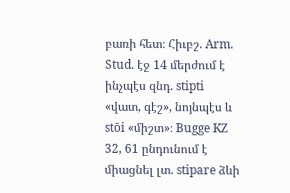բառի հետ։ Հիւբշ. Arm. Stud. էջ 14 մերժում է ինչպէս զնդ. stipti «վատ, գէշ», նոյնպէս և stōi «միշտ»։ Bugge KZ 32, 61 ընդունում է միացնել լտ. stipare ձևի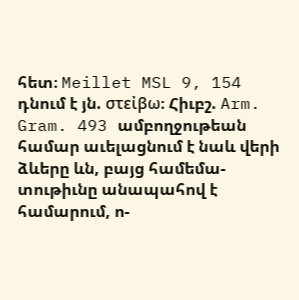հետ։ Meillet MSL 9, 154 դնում է յն. στεἰβω։ Հիւբշ. Arm. Gram. 493 ամբողջութեան համար աւելացնում է նաև վերի ձևերը ևն, բայց համեմա-տութիւնը անապահով է համարում, ո-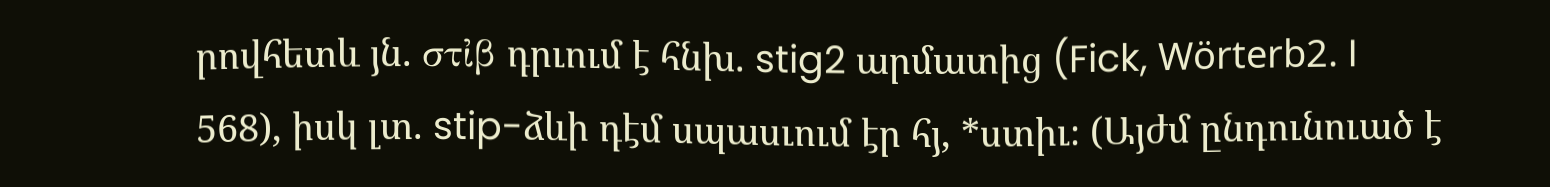րովհետև յն. στἰβ դրւում է հնխ. stig2 արմատից (Fick, Wörterb2. I 568), իսկ լտ. stip-ձևի դէմ սպասւում էր հյ, *ստիւ։ (Այժմ ընդունուած է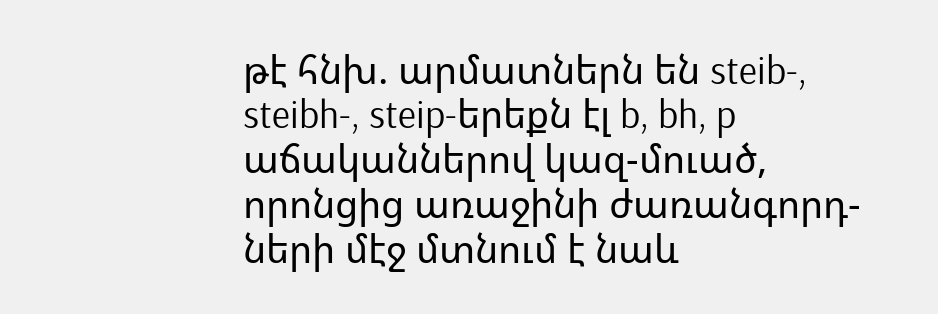թէ հնխ. արմատներն են steib-, steibh-, steip-երեքն էլ b, bh, p աճականներով կազ-մուած, որոնցից առաջինի ժառանգորդ-ների մէջ մտնում է նաև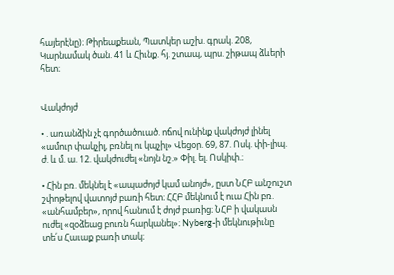հայերէնը)։ Թիրեաքեան, Պատկեր աշխ. գրակ. 208, Կարնամակ ծան. 41 և Հիւնք. հյ. շտապ, պրս. շիթապ ձևերի հետ։


Վակժոյժ

• . առանձին չէ գործածուած. ոճով ունինք վակժոյժ լինել «ամուր փակչիլ, բռնել ու կպչիլ» Վեցօր. 69, 87. Ոսկ. փի-լիպ. ժ. և մ. ա. 12. վակժուժել «նոյն նշ.» Փիլ. ել. Ոսկիփ.։

• Հին բռ. մեկնել է «ապաժոյժ կամ անոյժ», ըստ ՆՀԲ անշուշտ շփոթելով վատոյժ բառի հետ։ ՀՀԲ մեկնում է ուա Հին բռ. «անհամբեր», որով հանում է ժոյժ բառից։ ՆՀԲ ի վակասն ուժել «զօձեաց բուռն հարկանել»։ Nyberg-ի մեկնութիւնը տե՛ս Հաւաք բառի տակ։